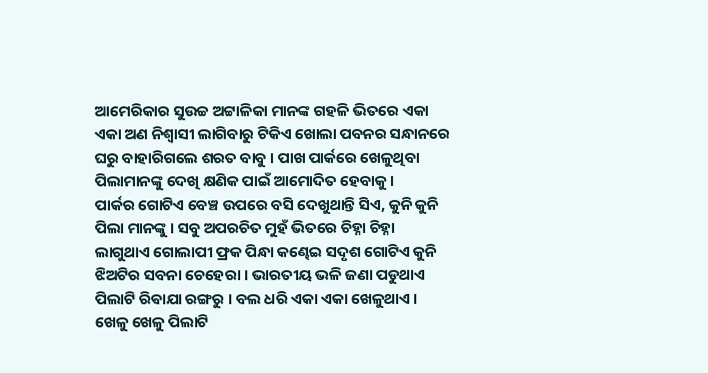ଆମେରିକାର ସୁଉଚ୍ଚ ଅଟ୍ଟାଳିକା ମାନଙ୍କ ଗହଳି ଭିତରେ ଏକା ଏକା ଅଣ ନିଶ୍ୱାସୀ ଲାଗିବାରୁ ଟିକିଏ ଖୋଲା ପବନର ସନ୍ଧାନରେ ଘରୁ ବାହାରିଗଲେ ଶରତ ବାବୁ । ପାଖ ପାର୍କରେ ଖେଳୁଥିବା ପିଲାମାନଙ୍କୁ ଦେଖି କ୍ଷଣିକ ପାଇଁ ଆମୋଦିତ ହେବାକୁ ।
ପାର୍କର ଗୋଟିଏ ବେଞ୍ଚ ଉପରେ ବସି ଦେଖୁଥାନ୍ତି ସିଏ, କୁନି କୁନି ପିଲା ମାନଙ୍କୁ । ସବୁ ଅପରଚିତ ମୁହଁ ଭିତରେ ଚିହ୍ନା ଚିହ୍ନା ଲାଗୁଥାଏ ଗୋଲାପୀ ଫ୍ରକ ପିନ୍ଧା କଣ୍ଢେଇ ସଦୃଶ ଗୋଟିଏ କୁନି ଝିଅଟିର ସବନା ଚେହେରା । ଭାରତୀୟ ଭଳି ଜଣା ପଡୁଥାଏ ପିଲାଟି ରିଵାଯା ରଙ୍ଗରୁ । ବଲ ଧରି ଏକା ଏକା ଖେଳୁଥାଏ । ଖେଳୁ ଖେଳୁ ପିଲାଟି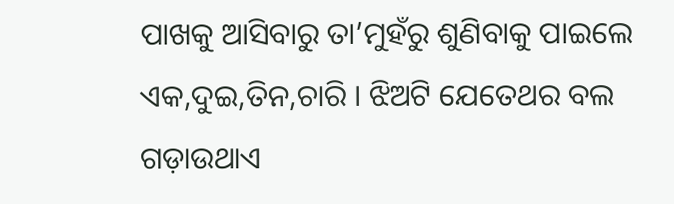ପାଖକୁ ଆସିବାରୁ ତା’ମୁହଁରୁ ଶୁଣିବାକୁ ପାଇଲେ ଏକ,ଦୁଇ,ତିନ,ଚାରି । ଝିଅଟି ଯେତେଥର ବଲ ଗଡ଼ାଉଥାଏ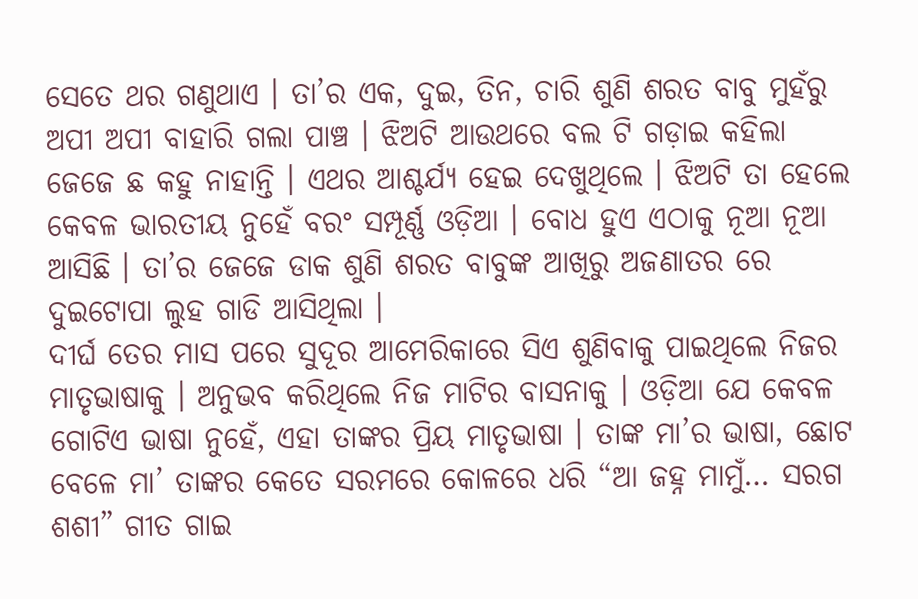ସେତେ ଥର ଗଣୁଥାଏ । ତା’ର ଏକ, ଦୁଇ, ତିନ, ଚାରି ଶୁଣି ଶରତ ବାବୁ ମୁହଁରୁ ଅପୀ ଅପୀ ବାହାରି ଗଲା ପାଞ୍ଚ । ଝିଅଟି ଆଉଥରେ ବଲ ଟି ଗଡ଼ାଇ କହିଲା ଜେଜେ ଛ କହୁ ନାହାନ୍ତି । ଏଥର ଆଶ୍ଚର୍ଯ୍ୟ ହେଇ ଦେଖୁଥିଲେ । ଝିଅଟି ତା ହେଲେ କେବଳ ଭାରତୀୟ ନୁହେଁ ବରଂ ସମ୍ପୂର୍ଣ୍ଣ ଓଡ଼ିଆ । ବୋଧ ହୁଏ ଏଠାକୁ ନୂଆ ନୂଆ ଆସିଛି । ତା’ର ଜେଜେ ଡାକ ଶୁଣି ଶରତ ବାବୁଙ୍କ ଆଖିରୁ ଅଜଣାତର ରେ ଦୁଇଟୋପା ଲୁହ ଗାଡି ଆସିଥିଲା ।
ଦୀର୍ଘ ତେର ମାସ ପରେ ସୁଦୂର ଆମେରିକାରେ ସିଏ ଶୁଣିବାକୁ ପାଇଥିଲେ ନିଜର ମାତୃଭାଷାକୁ । ଅନୁଭବ କରିଥିଲେ ନିଜ ମାଟିର ବାସନାକୁ । ଓଡ଼ିଆ ଯେ କେବଳ ଗୋଟିଏ ଭାଷା ନୁହେଁ, ଏହା ତାଙ୍କର ପ୍ରିୟ ମାତୃଭାଷା । ତାଙ୍କ ମା’ର ଭାଷା, ଛୋଟ ବେଳେ ମା’ ତାଙ୍କର କେତେ ସରମରେ କୋଳରେ ଧରି “ଆ ଜହ୍ନ ମାମୁଁ… ସରଗ ଶଶୀ” ଗୀତ ଗାଇ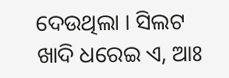ଦେଉଥିଲା । ସିଲଟ ଖାଦି ଧରେଇ ଏ, ଆଃ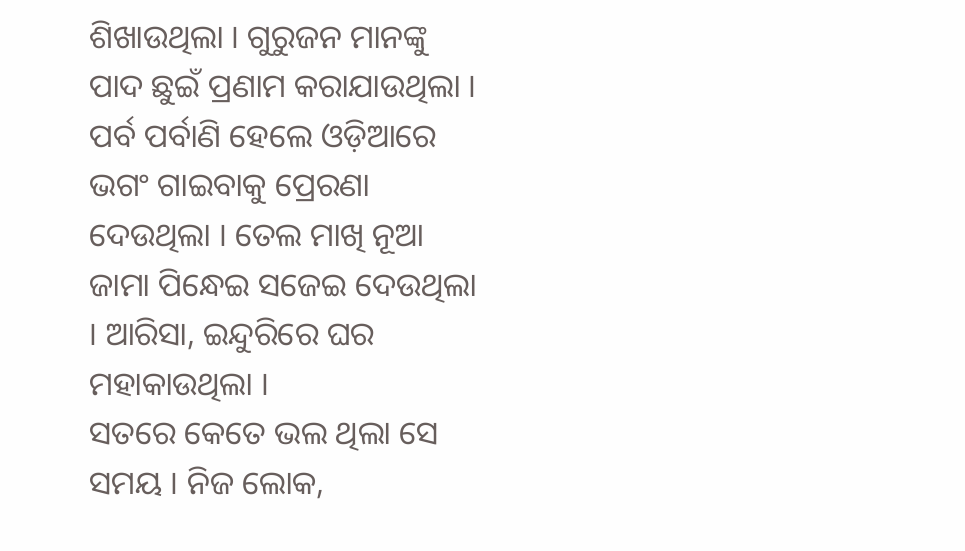ଶିଖାଉଥିଲା । ଗୁରୁଜନ ମାନଙ୍କୁ ପାଦ ଛୁଇଁ ପ୍ରଣାମ କରାଯାଉଥିଲା । ପର୍ବ ପର୍ବାଣି ହେଲେ ଓଡ଼ିଆରେ ଭଗଂ ଗାଇବାକୁ ପ୍ରେରଣା ଦେଉଥିଲା । ତେଲ ମାଖି ନୂଆ ଜାମା ପିନ୍ଧେଇ ସଜେଇ ଦେଉଥିଲା । ଆରିସା, ଇନ୍ଦୁରିରେ ଘର ମହାକାଉଥିଲା ।
ସତରେ କେତେ ଭଲ ଥିଲା ସେ ସମୟ । ନିଜ ଲୋକ,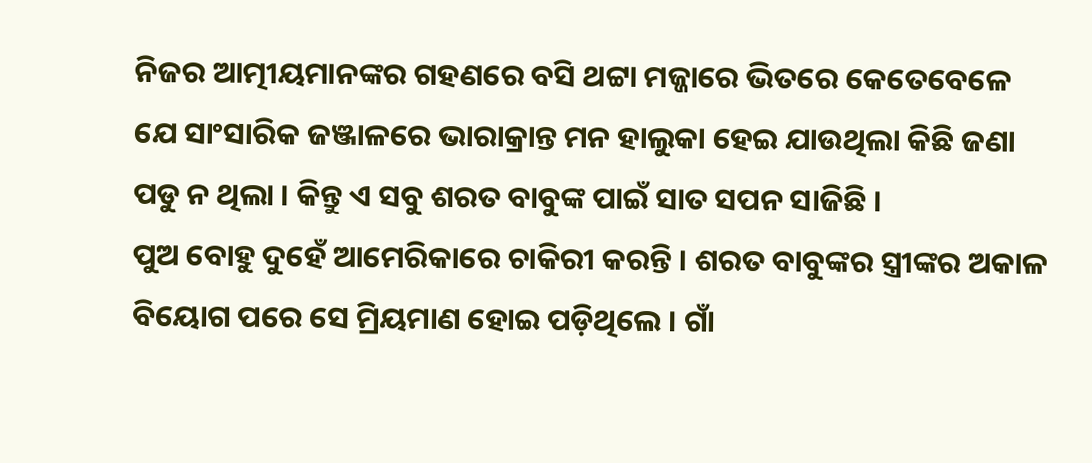ନିଜର ଆତ୍ମୀୟମାନଙ୍କର ଗହଣରେ ବସି ଥଟ୍ଟା ମଜ୍ଜାରେ ଭିତରେ କେତେବେଳେ ଯେ ସାଂସାରିକ ଜଞ୍ଜାଳରେ ଭାରାକ୍ରାନ୍ତ ମନ ହାଲୁକା ହେଇ ଯାଉଥିଲା କିଛି ଜଣା ପଡୁ ନ ଥିଲା । କିନ୍ତୁ ଏ ସବୁ ଶରତ ବାବୁଙ୍କ ପାଇଁ ସାତ ସପନ ସାଜିଛି ।
ପୁଅ ବୋହୁ ଦୁହେଁ ଆମେରିକାରେ ଚାକିରୀ କରନ୍ତି । ଶରତ ବାବୁଙ୍କର ସ୍ତ୍ରୀଙ୍କର ଅକାଳ ବିୟୋଗ ପରେ ସେ ମ୍ରିୟମାଣ ହୋଇ ପଡ଼ିଥିଲେ । ଗାଁ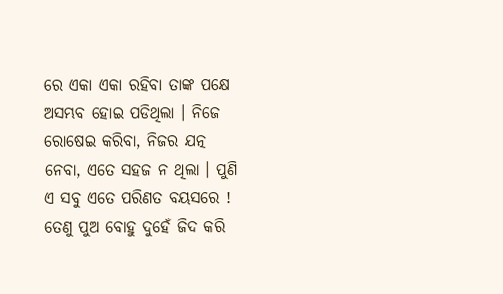ରେ ଏକା ଏକା ରହିବା ତାଙ୍କ ପକ୍ଷେ ଅସମ୍ଭବ ହୋଇ ପଡିଥିଲା । ନିଜେ ରୋଷେଇ କରିବା, ନିଜର ଯତ୍ନ ନେବା, ଏତେ ସହଜ ନ ଥିଲା । ପୁଣି ଏ ସବୁ ଏତେ ପରିଣତ ବୟସରେ ! ତେଣୁ ପୁଅ ବୋହୁ ଦୁହେଁ ଜିଦ କରି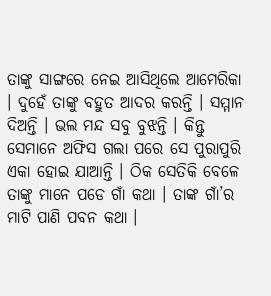ତାଙ୍କୁ ସାଙ୍ଗରେ ନେଇ ଆସିଥିଲେ ଆମେରିକା । ଦୁହେଁ ତାଙ୍କୁ ବହୁତ ଆଦର କରନ୍ତି । ସମ୍ମାନ ଦିଅନ୍ତି । ଭଲ ମନ୍ଦ ସବୁ ବୁଝନ୍ତି । କିନ୍ତୁ ସେମାନେ ଅଫିସ ଗଲା ପରେ ସେ ପୁରାପୁରି ଏକା ହୋଇ ଯାଆନ୍ତି । ଠିକ ସେତିକି ବେଳେ ତାଙ୍କୁ ମାନେ ପଡେ ଗାଁ କଥା । ତାଙ୍କ ଗାଁ’ର ମାଟି ପାଣି ପବନ କଥା ।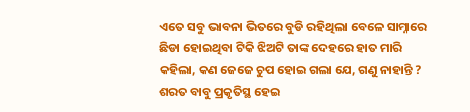ଏତେ ସବୁ ଭାବନା ଭିତରେ ବୁଡି ରହିଥିଲା ବେଳେ ସାମ୍ନାରେ ଛିଡା ହୋଇଥିବା ଟିକି ଝିଅଟି ତାଙ୍କ ଦେହରେ ହାତ ମାରି କହିଲା, କଣ ଜେଜେ ଚୁପ ହୋଇ ଗଲା ଯେ, ଗଣୁ ନାହାନ୍ତି ? ଶରତ ବାବୁ ପ୍ରକୃତିସ୍ଥ ହେଇ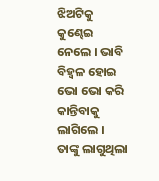ଝିଅଟିକୁ କୁଣ୍ଢେଇ ନେଲେ । ଭାବି ବିହ୍ଵଳ ହୋଇ ଭୋ ଭୋ କରି କାନ୍ତିବାକୁ ଲାଗିଲେ । ତାଙ୍କୁ ଲାଗୁଥିଲା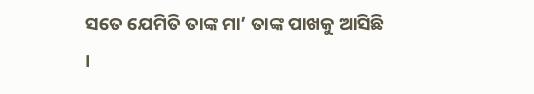ସତେ ଯେମିତି ତାଙ୍କ ମା’ ତାଙ୍କ ପାଖକୁ ଆସିଛି ।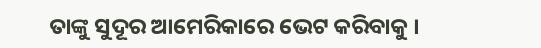ତାଙ୍କୁ ସୁଦୂର ଆମେରିକାରେ ଭେଟ କରିବାକୁ ।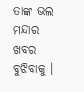ତାଙ୍କ ଭଲ ମନ୍ଦାର ଖବର ବୁଝିବାକୁ ।